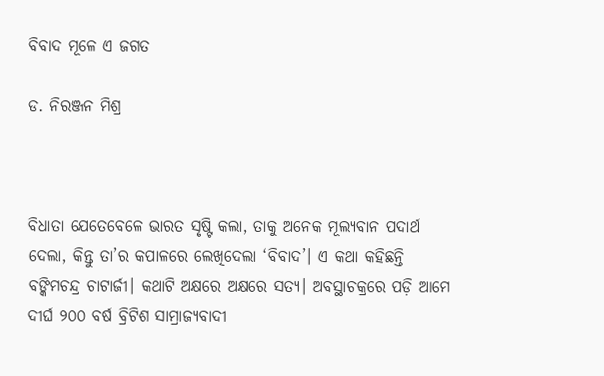ବିବାଦ ମୂଳେ ଏ ଜଗତ

ଡ. ନିରଞ୍ଜନ ମିଶ୍ର



ବିଧାତା ଯେତେବେଳେ ଭାରତ ସୃଷ୍ଟି କଲା, ତାକୁ ଅନେକ ମୂଲ୍ୟବାନ ପଦାର୍ଥ ଦେଲା, କିନ୍ତୁ ତା’ର କପାଳରେ ଲେଖିଦେଲା ‘ବିବାଦ’। ଏ କଥା କହିଛନ୍ତି ବଙ୍କିମଚନ୍ଦ୍ର ଚାଟାର୍ଜୀ। କଥାଟି ଅକ୍ଷରେ ଅକ୍ଷରେ ସତ୍ୟ। ଅବସ୍ଥାଚକ୍ରରେ ପଡ଼ି ଆମେ ଦୀର୍ଘ ୨୦୦ ବର୍ଷ ବ୍ରିଟିଶ ସାମ୍ରାଜ୍ୟବାଦୀ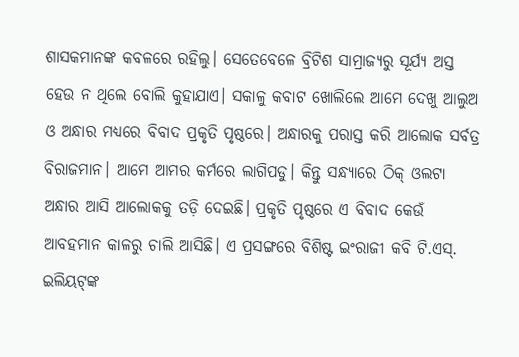ଶାସକମାନଙ୍କ କବଳରେ ରହିଲୁ। ସେତେବେଳେ ବ୍ରିଟିଶ ସାମ୍ରାଜ୍ୟରୁ ସୂର୍ଯ୍ୟ ଅସ୍ତ ହେଉ ନ ଥିଲେ ବୋଲି କୁହାଯାଏ। ସକାଳୁ କବାଟ ଖୋଲିଲେ ଆମେ ଦେଖୁ ଆଲୁଅ ଓ ଅନ୍ଧାର ମଧ୍ୟରେ ବିବାଦ ପ୍ରକୃତି ପୃଷ୍ଠରେ। ଅନ୍ଧାରକୁ ପରାସ୍ତ କରି ଆଲୋକ ସର୍ବତ୍ର ବିରାଜମାନ। ଆମେ ଆମର କର୍ମରେ ଲାଗିପଡୁ। କିନ୍ତୁ ସନ୍ଧ୍ୟାରେ ଠିକ୍‌ ଓଲଟା ଅନ୍ଧାର ଆସି ଆଲୋକକୁ ତଡ଼ି ଦେଇଛି। ପ୍ରକୃତି ପୃଷ୍ଠରେ ଏ ବିବାଦ କେଉଁ ଆବହମାନ କାଳରୁ ଚାଲି ଆସିଛି। ଏ ପ୍ରସଙ୍ଗରେ ବିଶିଷ୍ଟ ଇଂରାଜୀ କବି ଟି.ଏସ୍‌. ଇଲିୟଟ୍‌ଙ୍କ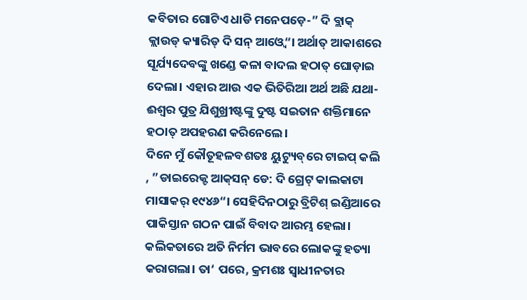କବିତାର ଗୋଟିଏ ଧାଡି ମନେପଡ଼େ-” ଦି ବ୍ଲାକ୍‌ କ୍ଲାଉଡ୍‌ କ୍ୟାରିଡ୍‌ ଦି ସନ୍‌ ଆଓ୍ବେ“। ଅର୍ଥାତ୍‌ ଆକାଶରେ ସୂର୍ଯ୍ୟଦେବଙ୍କୁ ଖଣ୍ଡେ କଳା ବାଦଲ ହଠାତ୍‌ ଘୋଡ଼ାଇ ଦେଲା। ଏହାର ଆଉ ଏକ ଭିତିରିଆ ଅର୍ଥ ଅଛି ଯଥା- ଈଶ୍ୱର ପୁତ୍ର ଯିଶୁଖ୍ରୀଷ୍ଟଙ୍କୁ ଦୁଷ୍ଟ ସଇତାନ ଶକ୍ତିମାନେ ହଠାତ୍‌ ଅପହରଣ କରିନେଲେ।
ଦିନେ ମୁଁ କୌତୂହଳବଶତଃ ୟୁଟ୍ୟୁବ୍‌ରେ ଟାଇପ୍‌ କଲି , ”ଡାଇରେକ୍ଟ ଆକ୍‌ସନ୍‌ ଡେ: ଦି ଗ୍ରେଟ୍‌ କାଲକାଟା ମାସାକର୍‌ ୧୯୪୬“। ସେହିଦିନଠାରୁ ବ୍ରିଟିଶ୍‌ ଇଣ୍ଡିଆରେ ପାକିସ୍ତାନ ଗଠନ ପାଇଁ ବିବାଦ ଆରମ୍ଭ ହେଲା। କଲିକତାରେ ଅତି ନିର୍ମମ ଭାବରେ ଲୋକଙ୍କୁ ହତ୍ୟା କରାଗଲା। ତା‘ ପରେ, କ୍ରମଶଃ ସ୍ବାଧୀନତାର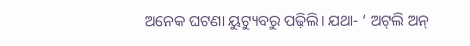ଅନେକ ଘଟଣା ୟୁଟ୍ୟୁବରୁ ପଢ଼ିଲି। ଯଥା- ‘ ଅଟ୍‌ଲି ଅନ୍‌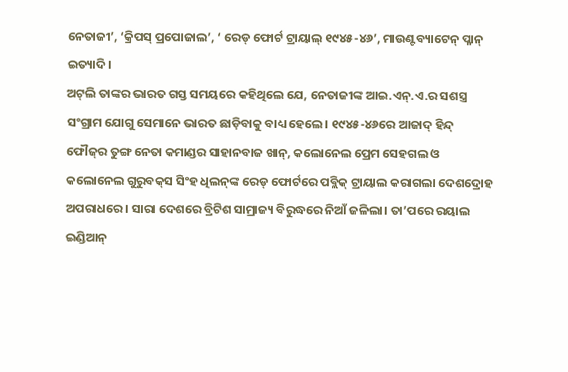ନେତାଜୀ’, ‘କ୍ରିପସ୍‌ ପ୍ରପୋଜାଲ’, ‘ ରେଡ୍‌ ଫୋର୍ଟ ଟ୍ରାୟାଲ୍‌ ୧୯୪୫-୪୬’, ମାଉଣ୍ଟବ୍ୟାଟେନ୍‌ ପ୍ଳାନ୍‌ ଇତ୍ୟାଦି।
ଅଟ୍‌ଲି ତାଙ୍କର ଭାରତ ଗସ୍ତ ସମୟରେ କହିଥିଲେ ଯେ, ନେତାଜୀଙ୍କ ଆଇ.ଏନ୍‌.ଏ.ର ସଶସ୍ତ୍ର ସଂଗ୍ରାମ ଯୋଗୁ ସେମାନେ ଭାରତ ଛାଡ଼ିବାକୁ ବାଧ୍ୟ ହେଲେ। ୧୯୪୫-୪୬ରେ ଆଜାଦ୍‌ ହିନ୍ଦ୍‌ ଫୌଜ୍‌ର ତୁଙ୍ଗ ନେତା କମାଣ୍ଡର ସାହାନବାଜ ଖାନ୍‌, କଲୋନେଲ ପ୍ରେମ ସେହଗଲ ଓ କଲୋନେଲ ଗୁରୁବକ୍‌ସ ସିଂହ ଧିଲନ୍‌ଙ୍କ ରେଡ୍‌ ଫୋର୍ଟରେ ପବ୍ଲିକ୍‌ ଟ୍ରାୟାଲ କରାଗଲା ଦେଶଦ୍ରୋହ ଅପରାଧରେ। ସାରା ଦେଶରେ ବ୍ରିଟିଶ ସାମ୍ରାଜ୍ୟ ବିରୁଦ୍ଧରେ ନିଆଁ ଜଳିଲା। ତା’ପରେ ରୟାଲ ଇଣ୍ଡିଆନ୍‌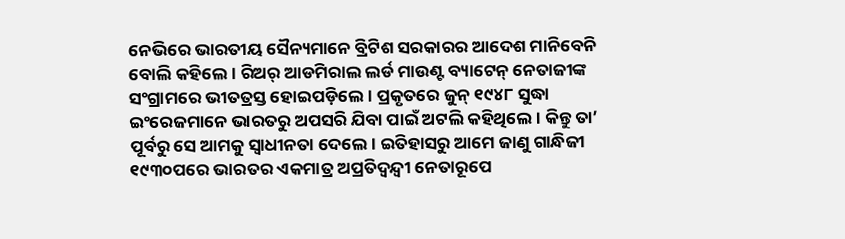ନେଭିରେ ଭାରତୀୟ ସୈନ୍ୟମାନେ ବ୍ରିଟିଶ ସରକାରର ଆଦେଶ ମାନିବେନି ବୋଲି କହିଲେ। ରିଅର୍‌ ଆଡମିରାଲ ଲର୍ଡ ମାଉଣ୍ଟ ବ୍ୟାଟେନ୍‌ ନେତାଜୀଙ୍କ ସଂଗ୍ରାମରେ ଭୀତତ୍ରସ୍ତ ହୋଇପଡ଼ିଲେ। ପ୍ରକୃତରେ ଜୁନ୍‌ ୧୯୪୮ ସୁଦ୍ଧା ଇଂରେଜମାନେ ଭାରତରୁ ଅପସରି ଯିବା ପାଇଁ ଅଟଲି କହିଥିଲେ। କିନ୍ତୁ ତା’ ପୂର୍ବରୁ ସେ ଆମକୁ ସ୍ବାଧୀନତା ଦେଲେ। ଇତିହାସରୁ ଆମେ ଜାଣୁ ଗାନ୍ଧିଜୀ ୧୯୩୦ପରେ ଭାରତର ଏକମାତ୍ର ଅପ୍ରତିଦ୍ୱନ୍ଦ୍ୱୀ ନେତାରୂପେ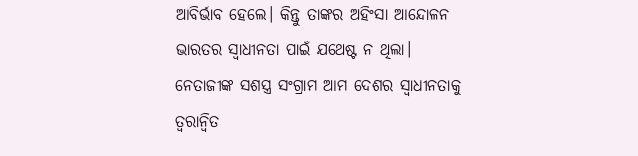ଆବିର୍ଭାବ ହେଲେ। କିନ୍ତୁ ତାଙ୍କର ଅହିଂସା ଆନ୍ଦୋଳନ ଭାରତର ସ୍ବାଧୀନତା ପାଇଁ ଯଥେଷ୍ଟ ନ ଥିଲା। ନେତାଜୀଙ୍କ ସଶସ୍ତ୍ର ସଂଗ୍ରାମ ଆମ ଦେଶର ସ୍ବାଧୀନତାକୁ ତ୍ୱରାନ୍ବିତ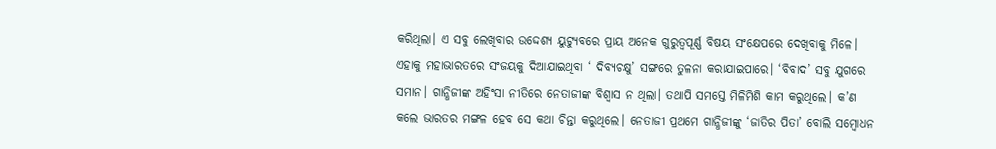କରିଥିଲା। ଏ ସବୁ ଲେଖିବାର ଉଦ୍ଦେଶ୍ୟ ୟୁଟ୍ୟୁବରେ ପ୍ରାୟ ଅନେକ ଗୁରୁତ୍ୱପୂର୍ଣ୍ଣ ବିଷୟ ସଂକ୍ଷେପରେ ଦେଖିବାକୁ ମିଳେ। ଏହାକୁ ମହାଭାରତରେ ସଂଜୟକୁ ଦିଆଯାଇଥିବା ‘ ଦିବ୍ୟଚକ୍ଷୁ’ ସଙ୍ଗରେ ତୁଳନା କରାଯାଇପାରେ। ‘ବିବାଦ’ ସବୁ ଯୁଗରେ ସମାନ। ଗାନ୍ଧିଜୀଙ୍କ ଅହିଂସା ନୀତିରେ ନେତାଜୀଙ୍କ ବିଶ୍ୱାସ ନ ଥିଲା। ତଥାପି ସମସ୍ତେ ମିଳିମିଶି କାମ କରୁଥିଲେ। କ’ଣ କଲେ ଭାରତର ମଙ୍ଗଳ ହେବ ସେ କଥା ଚିନ୍ତା କରୁଥିଲେ। ନେତାଜୀ ପ୍ରଥମେ ଗାନ୍ଧିଜୀଙ୍କୁ ‘ଜାତିର ପିତା’ ବୋଲି ସମ୍ବୋଧନ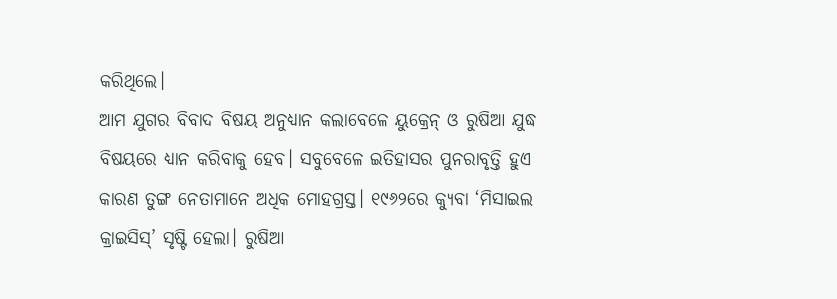କରିଥିଲେ।
ଆମ ଯୁଗର ବିବାଦ ବିଷୟ ଅନୁଧ୍ୟାନ କଲାବେଳେ ୟୁକ୍ରେନ୍‌ ଓ ରୁଷିଆ ଯୁଦ୍ଧ ବିଷୟରେ ଧ୍ୟାନ କରିବାକୁ ହେବ। ସବୁବେଳେ ଇତିହାସର ପୁନରାବୃତ୍ତି ହୁଏ କାରଣ ତୁଙ୍ଗ ନେତାମାନେ ଅଧିକ ମୋହଗ୍ରସ୍ତ। ୧୯୬୨ରେ କ୍ୟୁବା ‘ମିସାଇଲ କ୍ରାଇସିସ୍‌’ ସୃଷ୍ଟି ହେଲା। ରୁଷିଆ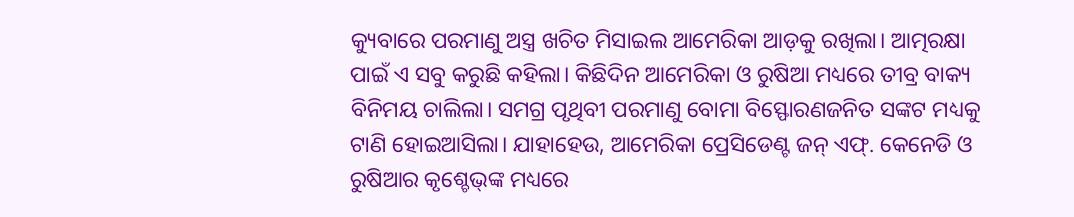କ୍ୟୁବାରେ ପରମାଣୁ ଅସ୍ତ୍ର ଖଚିତ ମିସାଇଲ ଆମେରିକା ଆଡ଼କୁ ରଖିଲା। ଆତ୍ମରକ୍ଷା ପାଇଁ ଏ ସବୁ କରୁଛି କହିଲା। କିଛିଦିନ ଆମେରିକା ଓ ରୁଷିଆ ମଧ୍ୟରେ ତୀବ୍ର ବାକ୍ୟ ବିନିମୟ ଚାଲିଲା। ସମଗ୍ର ପୃଥିବୀ ପରମାଣୁ ବୋମା ବିସ୍ଫୋରଣଜନିତ ସଙ୍କଟ ମଧ୍ୟକୁ ଟାଣି ହୋଇଆସିଲା। ଯାହାହେଉ, ଆମେରିକା ପ୍ରେସିଡେଣ୍ଟ ଜନ୍‌ ଏଫ୍‌. କେନେଡି ଓ ରୁଷିଆର କୃଶ୍ଚେଭ୍‌ଙ୍କ ମଧ୍ୟରେ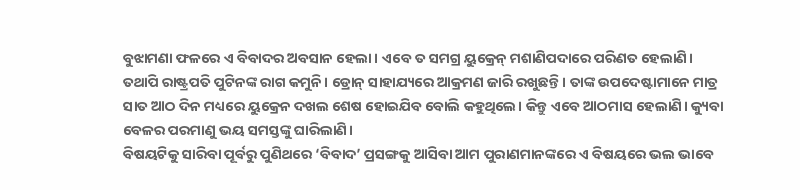ବୁଝାମଣା ଫଳରେ ଏ ବିବାଦର ଅବସାନ ହେଲା। ଏବେ ତ ସମଗ୍ର ୟୁକ୍ରେନ୍‌ ମଶାଣିପଦାରେ ପରିଣତ ହେଲାଣି। ତଥାପି ରାଷ୍ଟ୍ରପତି ପୁଟିନଙ୍କ ରାଗ କମୁନି। ଡ୍ରୋନ୍‌ ସାହାଯ୍ୟରେ ଆକ୍ରମଣ ଜାରି ରଖୁଛନ୍ତି। ତାଙ୍କ ଉପଦେଷ୍ଟାମାନେ ମାତ୍ର ସାତ ଆଠ ଦିନ ମଧ୍ୟରେ ୟୁକ୍ରେନ ଦଖଲ ଶେଷ ହୋଇଯିବ ବୋଲି କହୁଥିଲେ। କିନ୍ତୁ ଏବେ ଆଠମାସ ହେଲାଣି। କ୍ୟୁବା ବେଳର ପରମାଣୁ ଭୟ ସମସ୍ତଙ୍କୁ ଘାରିଲାଣି।
ବିଷୟଟିକୁ ସାରିବା ପୂର୍ବରୁ ପୁଣିଥରେ ‘ବିବାଦ’ ପ୍ରସଙ୍ଗକୁ ଆସିବା ଆମ ପୁରାଣମାନଙ୍କରେ ଏ ବିଷୟରେ ଭଲ ଭାବେ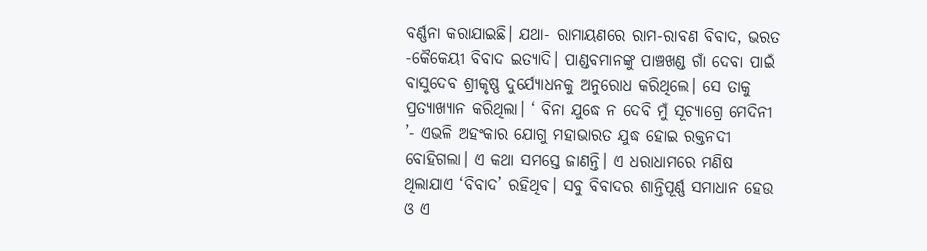ବର୍ଣ୍ଣନା କରାଯାଇଛି। ଯଥା- ରାମାୟଣରେ ରାମ-ରାବଣ ବିବାଦ, ଭରତ -କୈକେୟୀ ବିବାଦ ଇତ୍ୟାଦି। ପାଣ୍ଡବମାନଙ୍କୁ ପାଞ୍ଚଖଣ୍ଡ ଗାଁ ଦେବା ପାଇଁ ବାସୁଦେବ ଶ୍ରୀକୃଷ୍ଣ ଦୁର୍ଯ୍ୟୋଧନକୁ ଅନୁରୋଧ କରିଥିଲେ। ସେ ତାକୁ ପ୍ରତ୍ୟାଖ୍ୟାନ କରିଥିଲା। ‘ ବିନା ଯୁଦ୍ଧେ ନ ଦେବି ମୁଁ ସୂଚ୍ୟାଗ୍ରେ ମେଦିନୀ ’- ଏଭଳି ଅହଂକାର ଯୋଗୁ ମହାଭାରତ ଯୁଦ୍ଧ ହୋଇ ରକ୍ତନଦୀ ବୋହିଗଲା। ଏ କଥା ସମସ୍ତେ ଜାଣନ୍ତି। ଏ ଧରାଧାମରେ ମଣିଷ ଥିଲାଯାଏ ‘ବିବାଦ’ ରହିଥିବ। ସବୁ ବିବାଦର ଶାନ୍ତିପୂର୍ଣ୍ଣ ସମାଧାନ ହେଉ ଓ ଏ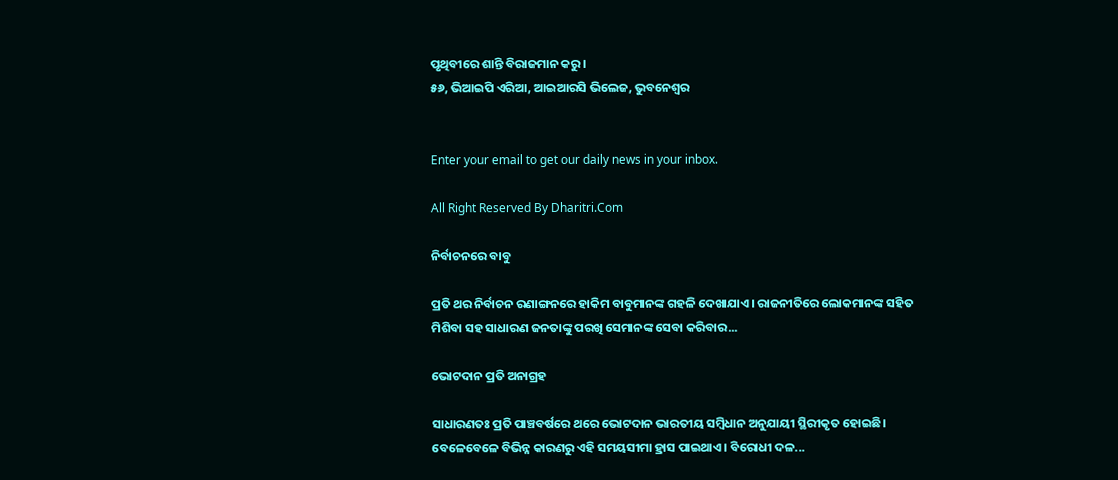ପୃଥିବୀରେ ଶାନ୍ତି ବିରାଜମାନ କରୁ।
୫୬, ଭିଆଇପି ଏରିଆ, ଆଇଆରସି ଭିଲେଜ, ଭୁବନେଶ୍ୱର


Enter your email to get our daily news in your inbox.

All Right Reserved By Dharitri.Com

ନିର୍ବାଚନରେ ବାବୁ

ପ୍ରତି ଥର ନିର୍ବାଚନ ରଣାଙ୍ଗନରେ ହାକିମ ବାବୁମାନଙ୍କ ଗହଳି ଦେଖାଯାଏ। ରାଜନୀତିରେ ଲୋକମାନଙ୍କ ସହିତ ମିଶିବା ସହ ସାଧାରଣ ଜନତାଙ୍କୁ ପରଖି ସେମାନଙ୍କ ସେବା କରିବାର...

ଭୋଟଦାନ ପ୍ରତି ଅନାଗ୍ରହ

ସାଧାରଣତଃ ପ୍ରତି ପାଞ୍ଚବର୍ଷରେ ଥରେ ଭୋଟଦାନ ଭାରତୀୟ ସମ୍ବିଧାନ ଅନୁଯାୟୀ ସ୍ଥିରୀକୃତ ହୋଇଛି। ବେଳେବେଳେ ବିଭିନ୍ନ କାରଣରୁ ଏହି ସମୟସୀମା ହ୍ରାସ ପାଇଥାଏ। ବିରୋଧୀ ଦଳ...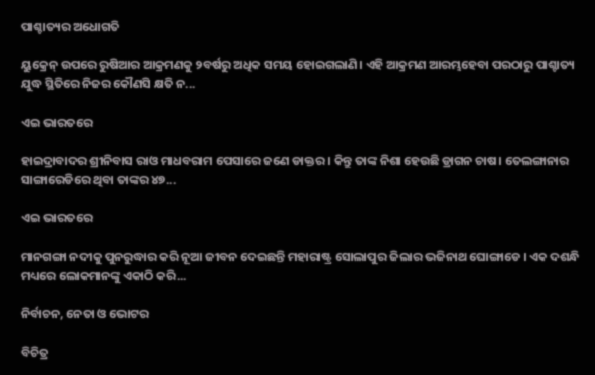ପାଶ୍ଚାତ୍ୟର ଅଧୋଗତି

ୟୁକ୍ରେନ୍‌ ଉପରେ ରୁଷିଆର ଆକ୍ରମଣକୁ ୨ବର୍ଷରୁ ଅଧିକ ସମୟ ହୋଇଗଲାଣି। ଏହି ଆକ୍ରମଣ ଆରମ୍ଭହେବା ପରଠାରୁ ପାଶ୍ଚାତ୍ୟ ଯୁଦ୍ଧ ସ୍ଥିତିରେ ନିଜର କୌଣସି କ୍ଷତି ନ...

ଏଇ ଭାରତରେ

ହାଇଦ୍ରାବାଦର ଶ୍ରୀନିବାସ ରାଓ ମାଧବରାମ ପେସାରେ ଜଣେ ଡାକ୍ତର । କିନ୍ତୁ ତାଙ୍କ ନିଶା ହେଉଛି ଡ୍ରାଗନ ଚାଷ। ତେଲଙ୍ଗାନାର ସାଙ୍ଗାରେଡିରେ ଥିବା ତାଙ୍କର ୪୭...

ଏଇ ଭାରତରେ

ମାନଗଙ୍ଗା ନଦୀକୁ ପୁନରୁଦ୍ଧାର କରି ନୂଆ ଜୀବନ ଦେଇଛନ୍ତି ମହାରାଷ୍ଟ୍ର ସୋଲାପୁର ଜିଲାର ଭଜିନାଥ ଘୋଙ୍ଗାଡେ । ଏକ ଦଶନ୍ଧି ମଧ୍ୟରେ ଲୋକମାନଙ୍କୁ ଏକାଠି କରି...

ନିର୍ବାଚନ, ନେତା ଓ ଭୋଟର

ବିଚିତ୍ର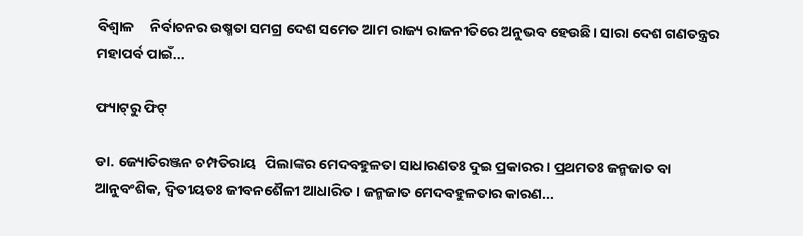ବିଶ୍ୱାଳ     ନିର୍ବାଚନର ଉଷ୍ମତା ସମଗ୍ର ଦେଶ ସମେତ ଆମ ରାଜ୍ୟ ରାଜନୀତିରେ ଅନୁଭବ ହେଉଛି। ସାରା ଦେଶ ଗଣତନ୍ତ୍ରର ମହାପର୍ବ ପାଇଁ...

ଫ୍ୟାଟ୍‌ରୁ ଫିଟ୍‌

ଡା. ଜ୍ୟୋତିରଞ୍ଜନ ଚମ୍ପତିରାୟ   ପିଲାଙ୍କର ମେଦବହୁଳତା ସାଧାରଣତଃ ଦୁଇ ପ୍ରକାରର। ପ୍ରଥମତଃ ଜନ୍ମଜାତ ବା ଆନୁବଂଶିକ, ଦ୍ୱିତୀୟତଃ ଜୀବନଶୈଳୀ ଆଧାରିତ। ଜନ୍ମଜାତ ମେଦବହୁଳତାର କାରଣ...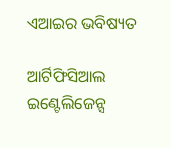ଏଆଇର ଭବିଷ୍ୟତ

ଆର୍ଟିଫିସିଆଲ ଇଣ୍ଟେଲିଜେନ୍ସ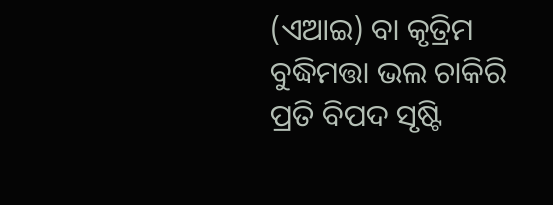(ଏଆଇ) ବା କୃତ୍ରିମ ବୁଦ୍ଧିମତ୍ତା ଭଲ ଚାକିରି ପ୍ରତି ବିପଦ ସୃଷ୍ଟି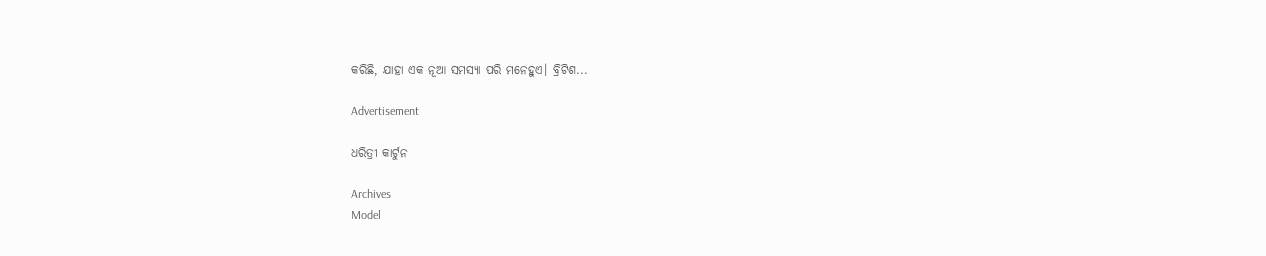କରିଛି, ଯାହା ଏକ ନୂଆ ସମସ୍ୟା ପରି ମନେହୁଏ। ବ୍ରିଟିଶ...

Advertisement

ଧରିତ୍ରୀ କାର୍ଟୁନ

Archives
Model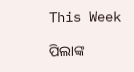This Week

ପିଲାଙ୍କ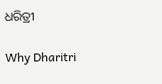ଧରିତ୍ରୀ

Why Dharitri